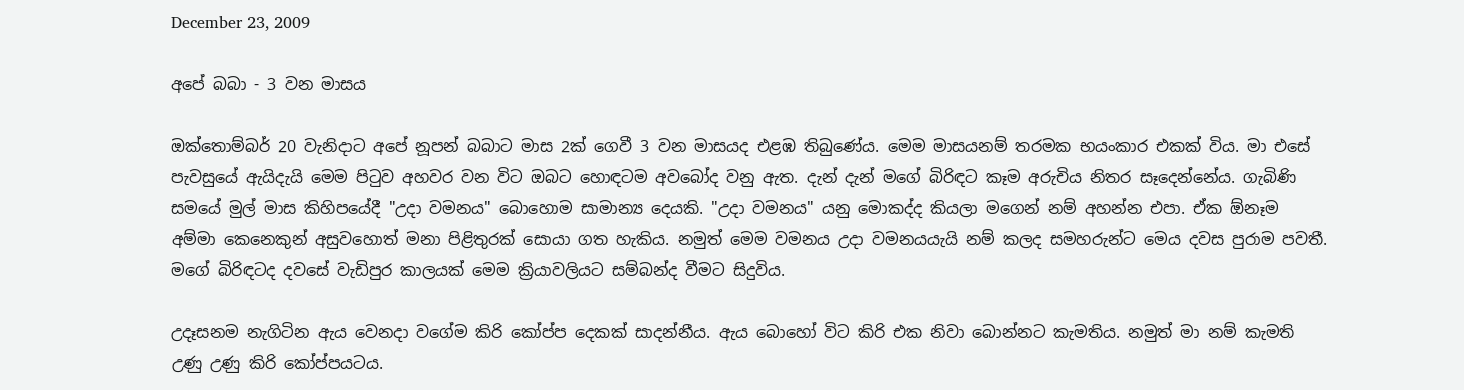December 23, 2009

අපේ බබා - 3 වන මාසය

ඔක්තොම්බර් 20 වැනිදාට අපේ නූපන් බබාට මාස 2ක් ගෙවී 3 වන මාසයද එළඹ තිබුණේය. මෙම මාසයනම් තරමක භයංකාර එකක් විය. මා එසේ පැවසුයේ ඇයිදැයි මෙම පිටුව අහවර වන විට ඔබට හොඳටම අවබෝද වනු ඇත. දැන් දැන් මගේ බිරිඳට කෑම අරුචිය නිතර සෑදෙන්නේය. ගැබිණි සමයේ මුල් මාස කිහිපයේදී "උදා වමනය" බොහොම සාමාන්‍ය දෙයකි. "උදා වමනය" යනු මොකද්ද කියලා මගෙන් නම් අහන්න එපා. ඒක ඕනෑම අම්මා කෙනෙකුන් අසුවහොත් මනා පිළිතුරක් සොයා ගත හැකිය. නමුත් මෙම වමනය උදා වමනයයැයි නම් කලද සමහරුන්ට මෙය දවස පුරාම පවතී. මගේ බිරිඳටද දවසේ වැඩිපුර කාලයක් මෙම ක්‍රියාවලියට සම්බන්ද වීමට සිදුවිය.

උදෑසනම නැගිටින ඇය වෙනදා වගේම කිරි කෝප්ප දෙකක් සාදන්නීය. ඇය බොහෝ විට කිරි එක නිවා බොන්නට කැමතිය. නමුත් මා නම් කැමති උණු උණු කිරි කෝප්පයටය.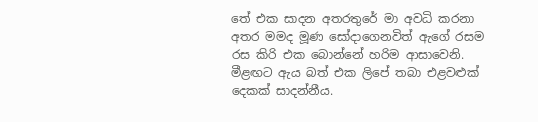තේ එක සාදන අතරතුරේ මා අවධි කරනා අතර මමද මූණ සෝදාගෙනවිත් ඇගේ රසම රස කිරි එක බොන්නේ හරිම ආසාවෙනි. මීළඟට ඇය බත් එක ලිපේ තබා එළවළුක් දෙකක් සාදන්නීය.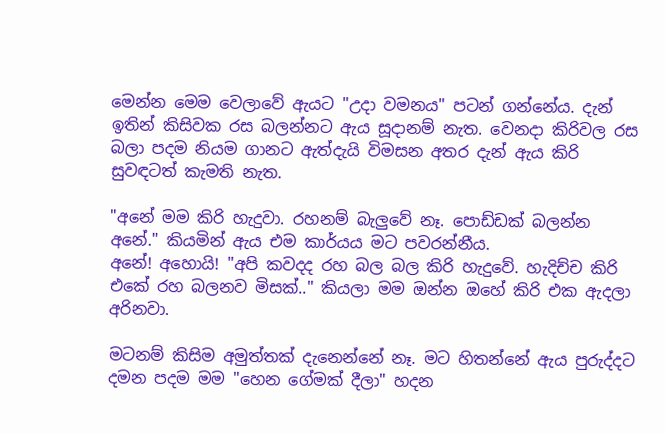මෙන්න මෙම වෙලාවේ ඇයට "උදා වමනය" පටන් ගන්නේය. දැන් ඉතින් කිසිවක රස බලන්නට ඇය සූදානම් නැත. වෙනදා කිරිවල රස බලා පදම නියම ගානට ඇත්දැයි විමසන අතර දැන් ඇය කිරි සුවඳටත් කැමති නැත.

"අනේ මම කිරි හැදුවා. රහනම් බැලුවේ නෑ. පොඩ්ඩක් බලන්න අනේ." කියමින් ඇය එම කාර්යය මට පවරන්නීය.
අනේ! අහොයි! "අපි කවදද රහ බල බල කිරි හැදුවේ. හැදිච්ච කිරි එකේ රහ බලනව මිසක්.." කියලා මම ඔන්න ඔහේ කිරි එක ඇදලා අරිනවා.

මටනම් කිසිම අමුත්තක් දැනෙන්නේ නෑ. මට හිතන්නේ ඇය පුරුද්දට දමන පදම මම "හෙන ගේමක් දීලා" හදන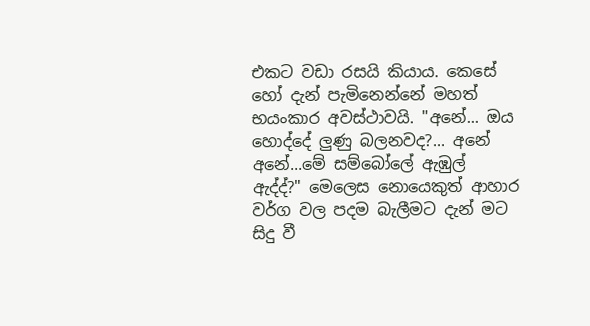එකට වඩා රසයි කියාය. කෙසේ හෝ දැන් පැමිනෙන්නේ මහත් භයංකාර අවස්ථාවයි. "අනේ... ඔය හොද්දේ ලුණු බලනවද?... අනේ අනේ...මේ සම්බෝලේ ඇඹුල් ඇද්ද්?" මෙලෙස නොයෙකුත් ආහාර වර්ග වල පදම බැලීමට දැන් මට සිදු වී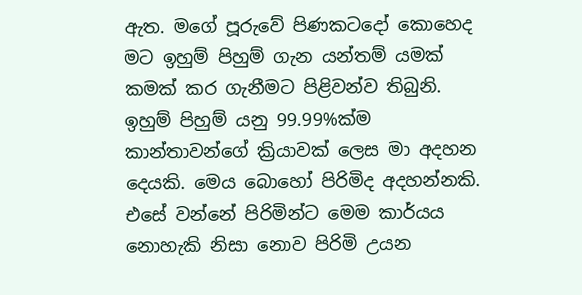ඇත. මගේ පූරුවේ පිණකටදෝ කොහෙද මට ඉහුම් පිහුම් ගැන යන්තම් යමක් කමක් කර ගැනීමට පිළිවන්ව තිබුනි. ඉහුම් පිහුම් යනු 99.99%ක්ම කාන්තාවන්ගේ ක්‍රියාවක් ලෙස මා අදහන දෙයකි. මෙය බොහෝ පිරිමිද අදහන්නකි. එසේ වන්නේ පිරිමින්ට මෙම කාර්යය නොහැකි නිසා නොව පිරිමි උයන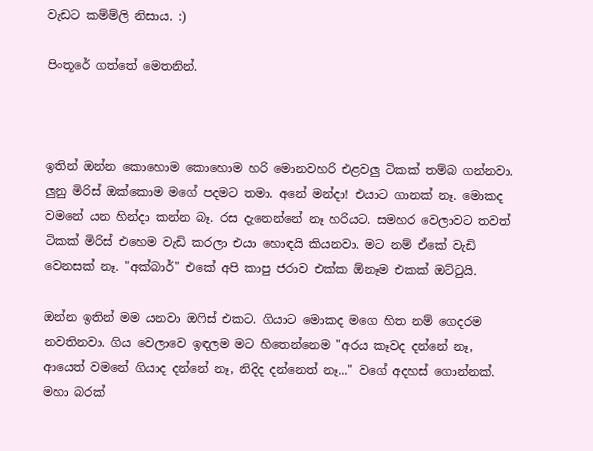වැඩට කම්ම්ලි නිසාය. :)

පිංතූරේ ගත්තේ මෙතනින්.



ඉතින් ඔන්න කොහොම කොහොම හරි මොනවහරි එළවලු ටිකක් තම්බ ගන්නවා. ලුනු මිරිස් ඔක්කොම මගේ පදමට තමා. අනේ මන්දා! එයාට ගානක් නෑ. මොකද වමනේ යන හින්දා කන්න බෑ. රස දැනෙන්නේ නෑ හරියට. සමහර වෙලාවට තවත් ටිකක් මිරිස් එහෙම වැඩි කරලා එයා හොඳයි කියනවා. මට නම් ඒකේ වැඩි වෙනසක් නෑ. "අක්බාර්" එකේ අපි කාපු ජරාව එක්ක ඕනෑම එකක් ඔට්ටුයි.

ඔන්න ඉතින් මම යනවා ඔෆිස් එකට. ගියාට මොකද මගෙ හිත නම් ගෙදරම නවතිනවා. ගිය වෙලාවෙ ඉඳලම මට හිතෙන්නෙම "අරය කෑවද දන්නේ නෑ, ආයෙත් වමනේ ගියාද දන්නේ නෑ, නිදිද දන්නෙත් නෑ..." වගේ අදහස් ගොන්නක්. මහා බරක්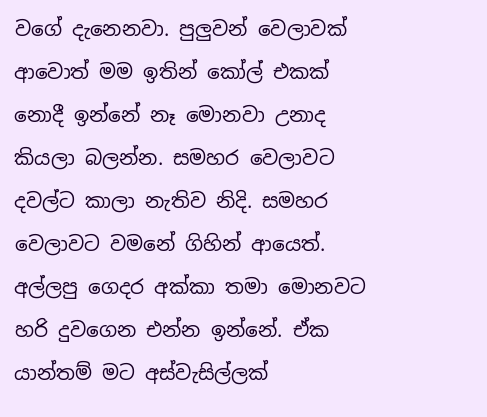වගේ දැනෙනවා. පුලුවන් වෙලාවක් ආවොත් මම ඉතින් කෝල් එකක් නොදී ඉන්නේ නෑ මොනවා උනාද කියලා බලන්න. සමහර වෙලාවට දවල්ට කාලා නැතිව නිදි. සමහර වෙලාවට වමනේ ගිහින් ආයෙත්. අල්ලපු ගෙදර අක්කා තමා මොනවට හරි දුවගෙන එන්න ඉන්නේ. ඒක යාන්තම් මට අස්වැසිල්ලක්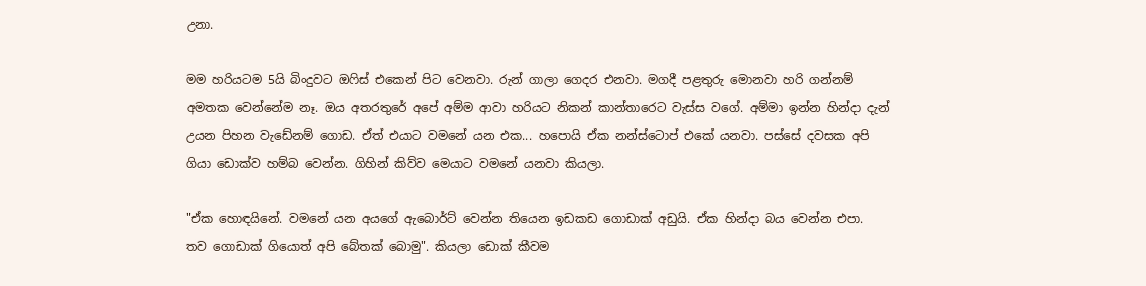උනා.

මම හරියටම 5යි බිංදුවට ඔෆිස් එකෙන් පිට වෙනවා. රුන් ගාලා ගෙදර එනවා. මගදී පළතුරු මොනවා හරි ගන්නම් අමතක වෙන්නේම නෑ. ඔය අතරතුරේ අපේ අම්ම ආවා හරියට නිකන් කාන්තාරෙට වැස්ස වගේ. අම්මා ඉන්න හින්දා දැන් උයන පිහන වැඩේනම් ගොඩ. ඒත් එයාට වමනේ යන එක... හපොයි ඒක නන්ස්ටොප් එකේ යනවා. පස්සේ දවසක අපි ගියා ඩොක්ව හම්බ වෙන්න. ගිහින් කිව්ව මෙයාට වමනේ යනවා කියලා.

"ඒක හොඳයිනේ. වමනේ යන අයගේ ඇබොර්ට් වෙන්න තියෙන ඉඩකඩ ගොඩාක් අඩුයි. ඒක හින්දා බය වෙන්න එපා. තව ගොඩාක් ගියොත් අපි බේතක් බොමු". කියලා ඩොක් කීවම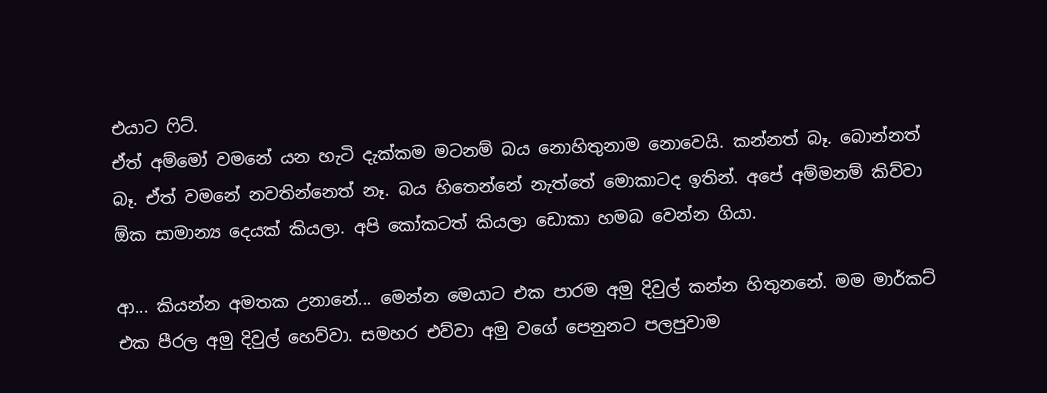එයාට ෆිට්.
ඒත් අම්මෝ වමනේ යන හැටි දැක්කම මටනම් බය නොහිතුනාම නොවෙයි. කන්නත් බෑ. බොන්නත් බෑ. ඒත් වමනේ නවතින්නෙත් නෑ. බය හිතෙන්නේ නැත්තේ මොකාටද ඉතින්. අපේ අම්මනම් කිව්වා ඕක සාමාන්‍ය දෙයක් කියලා. අපි කෝකටත් කියලා ඩොකා හමබ වෙන්න ගියා.

ආ... කියන්න අමතක උනානේ... මෙන්න මෙයාට එක පාරම අමු දිවුල් කන්න හිතුනනේ. මම මාර්කට් එක පීරල අමු දිවුල් හෙව්වා. සමහර එව්වා අමු වගේ පෙනුනට පලපුවාම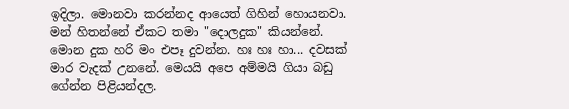ඉදිලා. මොනවා කරන්නද ආයෙත් ගිහින් හොයනවා. මන් හිතන්නේ ඒකට තමා "දොලදුක" කියන්නේ. මොන දුක හරි මං එපෑ දුවන්න. හඃ හඃ හා... දවසක් මාර වැදක් උනනේ. මෙයයි අපෙ අම්මයි ගියා බඩු ගේන්න පිළියන්දල.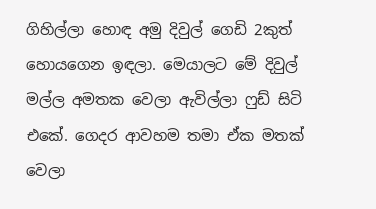ගිහිල්ලා හොඳ අමු දිවුල් ගෙඩි 2කුත් හොයගෙන ඉඳලා. මෙයාලට මේ දිවුල් මල්ල අමතක වෙලා ඇවිල්ලා ෆුඩ් සිටි එකේ. ගෙදර ආවහම තමා ඒක මතක් වෙලා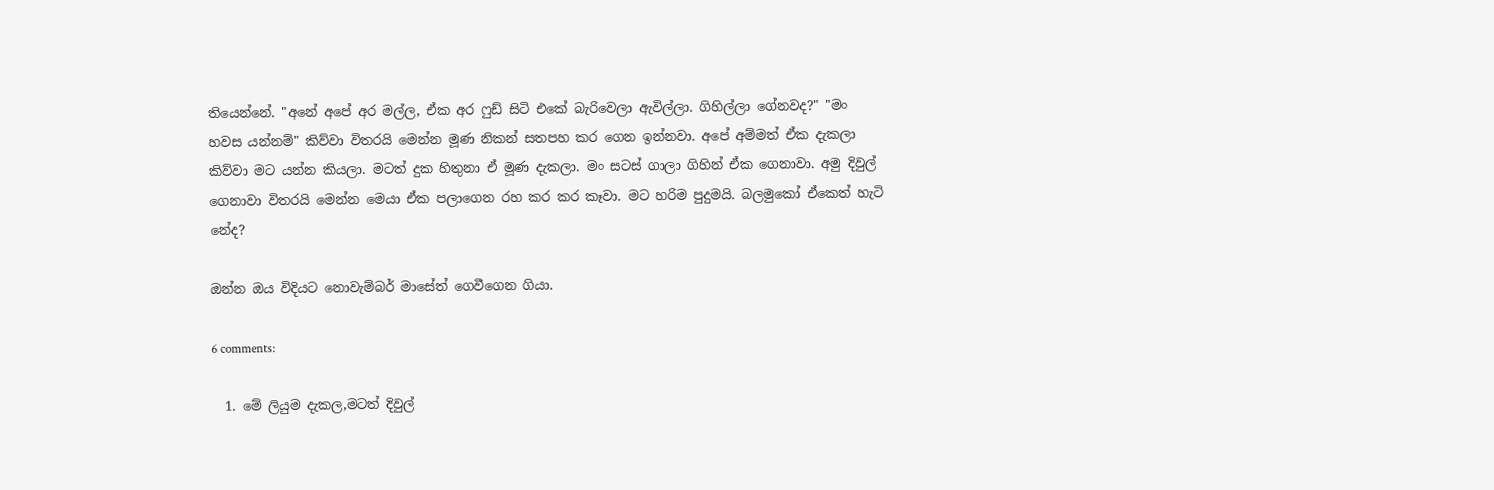තියෙන්නේ. "අනේ අපේ අර මල්ල, ඒක අර ෆුඩ් සිටි එකේ බැරිවෙලා ඇවිල්ලා. ගිහිල්ලා ගේනවද?" "මං හවස යන්නම්" කිව්වා විතරයි මෙන්න මූණ නිකන් සතපහ කර ගෙන ඉන්නවා. අපේ අම්මත් ඒක දැකලා කිව්වා මට යන්න කියලා. මටත් දුක හිතුනා ඒ මූණ දැකලා. මං සටස් ගාලා ගිහින් ඒක ගෙනාවා. අමු දිවුල් ගෙනාවා විතරයි මෙන්න මෙයා ඒක පලාගෙන රහ කර කර කෑවා. මට හරිම පුදුමයි. බලමුකෝ ඒකෙත් හැටි නේද?

ඔන්න ඔය විදියට නොවැම්බර් මාසේත් ගෙවීගෙන ගියා.

6 comments:

  1. මේ ලියුම දැකල,මටත් දිවුල්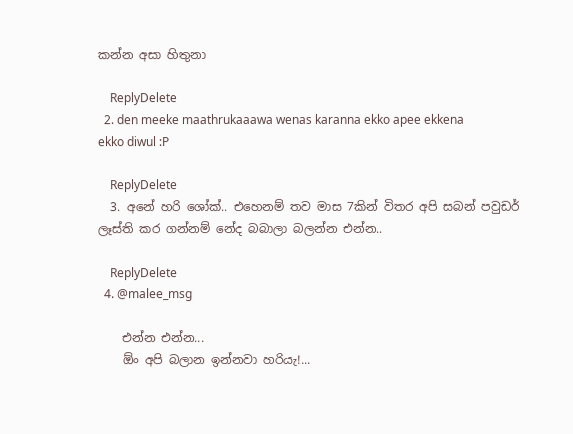කන්න අසා හිතුනා

    ReplyDelete
  2. den meeke maathrukaaawa wenas karanna ekko apee ekkena ekko diwul :P

    ReplyDelete
  3. අනේ හරි ශෝක්.. එහෙනම් තව මාස 7කින් විතර අපි සබන් පවුඩර් ලෑස්ති කර ගන්නම් නේද බබාලා බලන්න එන්න..

    ReplyDelete
  4. @malee_msg

    එන්න එන්න...
    ඕං අපි බලාන ඉන්නවා හරියැ!...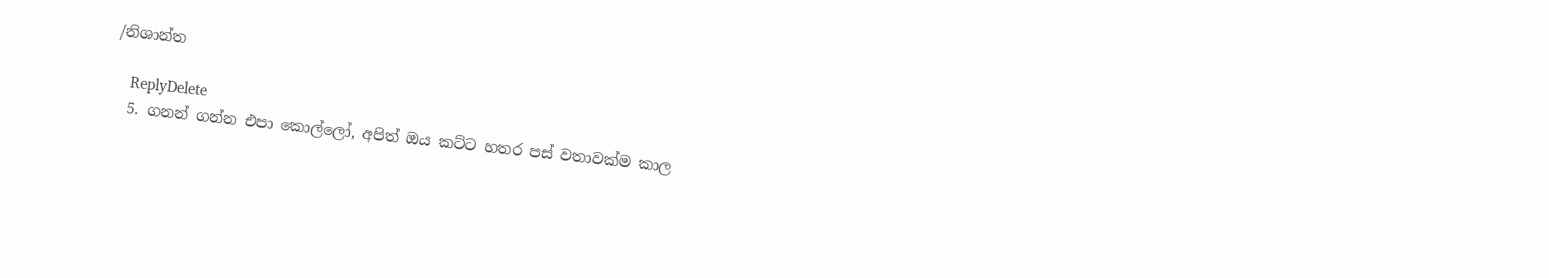/නිශාන්ත

    ReplyDelete
  5. ගනන් ගන්න එපා කොල්ලෝ, අපිත් ඔය කට්ට හතර පස් වතාවක්ම කාල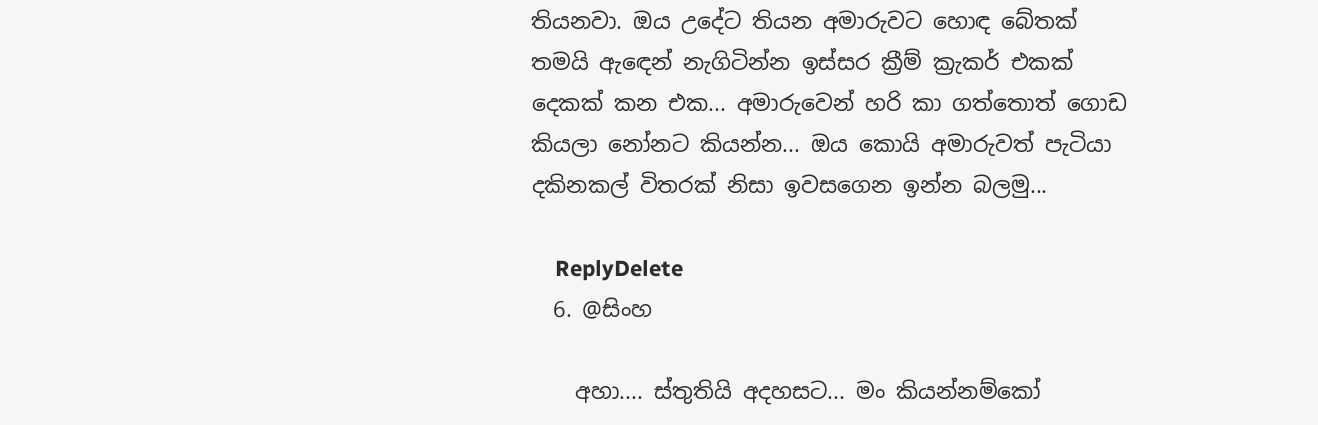තියනවා. ඔය උදේට තියන අමාරුවට හොඳ බේතක් තමයි ඇ‍ඳෙන් නැගිටින්න ඉස්සර ක්‍රීම් ක්‍රැකර් එකක් දෙකක් කන එක... අමාරුවෙන් හරි කා ගත්තොත් ගොඩ කියලා නෝනට කියන්න... ඔය කොයි අමාරුවත් පැටියා දකිනකල් විතරක් නිසා ඉවසගෙන ඉන්න බලමු...

    ReplyDelete
  6. @සිංහ

    අහා.... ස්තුතියි අදහසට... මං කියන්නම්කෝ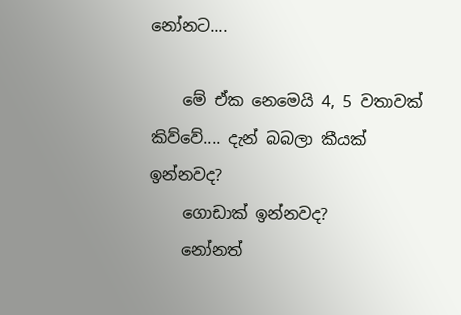නෝනට....

    මේ ඒක නෙමෙයි 4, 5 වතාවක් කිව්වේ.... දැන් බබලා කීයක් ඉන්නවද?
    ගොඩාක් ඉන්නවද?
    නෝනත්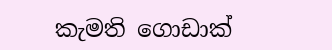කැමති ගොඩාක්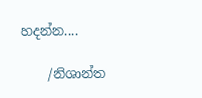හදන්න....

    /නිශාන්ත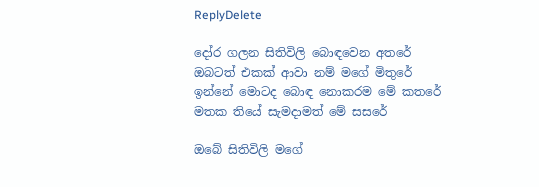ReplyDelete

දෝර ගලන සිතිවිලි බොඳවෙන අතරේ
ඔබටත් එකක් ආවා නම් මගේ මිතුරේ
ඉන්නේ මොටද බොඳ නොකරම මේ කතරේ
මතක තියේ සැමදාමත් මේ සසරේ

ඔබේ සිතිවිලි මගේ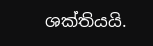ශක්තියයි.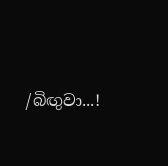/බිඟුවා...!